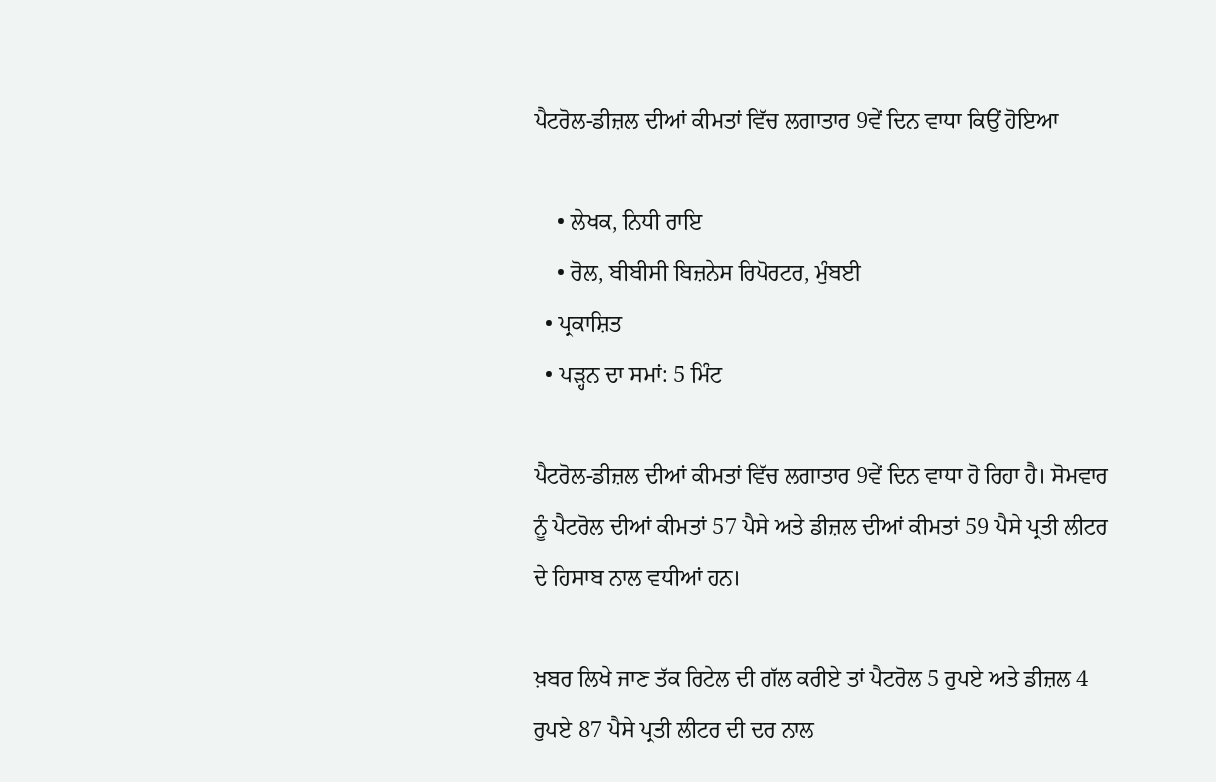ਪੈਟਰੋਲ-ਡੀਜ਼ਲ ਦੀਆਂ ਕੀਮਤਾਂ ਵਿੱਚ ਲਗਾਤਾਰ 9ਵੇਂ ਦਿਨ ਵਾਧਾ ਕਿਉਂ ਹੋਇਆ

    • ਲੇਖਕ, ਨਿਧੀ ਰਾਇ
    • ਰੋਲ, ਬੀਬੀਸੀ ਬਿਜ਼ਨੇਸ ਰਿਪੋਰਟਰ, ਮੁੰਬਈ
  • ਪ੍ਰਕਾਸ਼ਿਤ
  • ਪੜ੍ਹਨ ਦਾ ਸਮਾਂ: 5 ਮਿੰਟ

ਪੈਟਰੋਲ-ਡੀਜ਼ਲ ਦੀਆਂ ਕੀਮਤਾਂ ਵਿੱਚ ਲਗਾਤਾਰ 9ਵੇਂ ਦਿਨ ਵਾਧਾ ਹੋ ਰਿਹਾ ਹੈ। ਸੋਮਵਾਰ ਨੂੰ ਪੈਟਰੋਲ ਦੀਆਂ ਕੀਮਤਾਂ 57 ਪੈਸੇ ਅਤੇ ਡੀਜ਼ਲ ਦੀਆਂ ਕੀਮਤਾਂ 59 ਪੈਸੇ ਪ੍ਰਤੀ ਲੀਟਰ ਦੇ ਹਿਸਾਬ ਨਾਲ ਵਧੀਆਂ ਹਨ।

ਖ਼ਬਰ ਲਿਖੇ ਜਾਣ ਤੱਕ ਰਿਟੇਲ ਦੀ ਗੱਲ ਕਰੀਏ ਤਾਂ ਪੈਟਰੋਲ 5 ਰੁਪਏ ਅਤੇ ਡੀਜ਼ਲ 4 ਰੁਪਏ 87 ਪੈਸੇ ਪ੍ਰਤੀ ਲੀਟਰ ਦੀ ਦਰ ਨਾਲ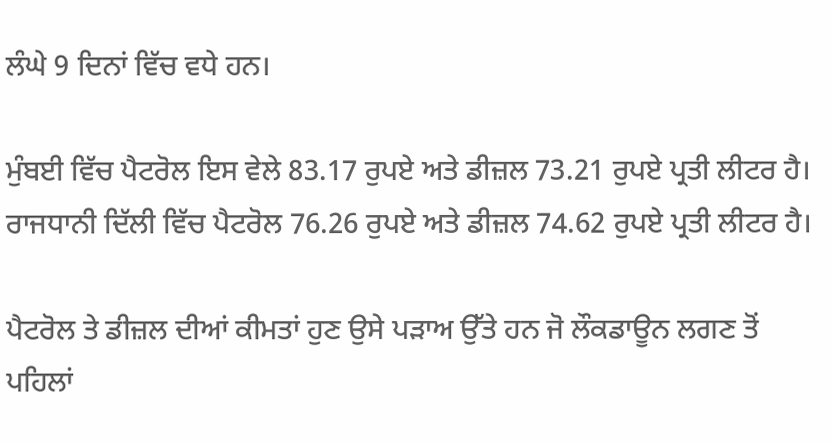ਲੰਘੇ 9 ਦਿਨਾਂ ਵਿੱਚ ਵਧੇ ਹਨ।

ਮੁੰਬਈ ਵਿੱਚ ਪੈਟਰੋਲ ਇਸ ਵੇਲੇ 83.17 ਰੁਪਏ ਅਤੇ ਡੀਜ਼ਲ 73.21 ਰੁਪਏ ਪ੍ਰਤੀ ਲੀਟਰ ਹੈ। ਰਾਜਧਾਨੀ ਦਿੱਲੀ ਵਿੱਚ ਪੈਟਰੋਲ 76.26 ਰੁਪਏ ਅਤੇ ਡੀਜ਼ਲ 74.62 ਰੁਪਏ ਪ੍ਰਤੀ ਲੀਟਰ ਹੈ।

ਪੈਟਰੋਲ ਤੇ ਡੀਜ਼ਲ ਦੀਆਂ ਕੀਮਤਾਂ ਹੁਣ ਉਸੇ ਪੜਾਅ ਉੱਤੇ ਹਨ ਜੋ ਲੌਕਡਾਊਨ ਲਗਣ ਤੋਂ ਪਹਿਲਾਂ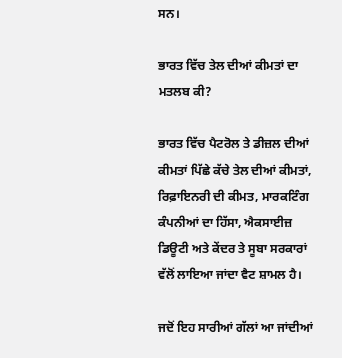ਸਨ।

ਭਾਰਤ ਵਿੱਚ ਤੇਲ ਦੀਆਂ ਕੀਮਤਾਂ ਦਾ ਮਤਲਬ ਕੀ?

ਭਾਰਤ ਵਿੱਚ ਪੈਟਰੋਲ ਤੇ ਡੀਜ਼ਲ ਦੀਆਂ ਕੀਮਤਾਂ ਪਿੱਛੇ ਕੱਚੇ ਤੇਲ ਦੀਆਂ ਕੀਮਤਾਂ, ਰਿਫ਼ਾਇਨਰੀ ਦੀ ਕੀਮਤ, ਮਾਰਕਟਿੰਗ ਕੰਪਨੀਆਂ ਦਾ ਹਿੱਸਾ, ਐਕਸਾਈਜ਼ ਡਿਊਟੀ ਅਤੇ ਕੇਂਦਰ ਤੇ ਸੂਬਾ ਸਰਕਾਰਾਂ ਵੱਲੋਂ ਲਾਇਆ ਜਾਂਦਾ ਵੈਟ ਸ਼ਾਮਲ ਹੈ।

ਜਦੋਂ ਇਹ ਸਾਰੀਆਂ ਗੱਲਾਂ ਆ ਜਾਂਦੀਆਂ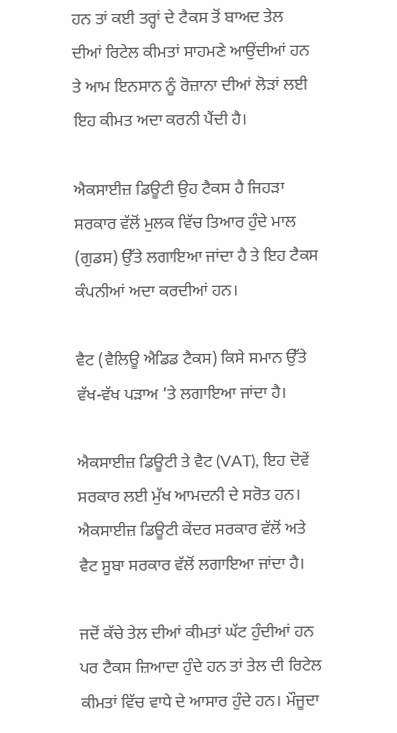ਹਨ ਤਾਂ ਕਈ ਤਰ੍ਹਾਂ ਦੇ ਟੈਕਸ ਤੋਂ ਬਾਅਦ ਤੇਲ ਦੀਆਂ ਰਿਟੇਲ ਕੀਮਤਾਂ ਸਾਹਮਣੇ ਆਉਂਦੀਆਂ ਹਨ ਤੇ ਆਮ ਇਨਸਾਨ ਨੂੰ ਰੋਜ਼ਾਨਾ ਦੀਆਂ ਲੋੜਾਂ ਲਈ ਇਹ ਕੀਮਤ ਅਦਾ ਕਰਨੀ ਪੈਂਦੀ ਹੈ।

ਐਕਸਾਈਜ਼ ਡਿਊਟੀ ਉਹ ਟੈਕਸ ਹੈ ਜਿਹੜਾ ਸਰਕਾਰ ਵੱਲੋਂ ਮੁਲਕ ਵਿੱਚ ਤਿਆਰ ਹੁੰਦੇ ਮਾਲ (ਗੁਡਸ) ਉੱਤੇ ਲਗਾਇਆ ਜਾਂਦਾ ਹੈ ਤੇ ਇਹ ਟੈਕਸ ਕੰਪਨੀਆਂ ਅਦਾ ਕਰਦੀਆਂ ਹਨ।

ਵੈਟ (ਵੈਲਿਊ ਐਡਿਡ ਟੈਕਸ) ਕਿਸੇ ਸਮਾਨ ਉੱਤੇ ਵੱਖ-ਵੱਖ ਪੜਾਅ 'ਤੇ ਲਗਾਇਆ ਜਾਂਦਾ ਹੈ।

ਐਕਸਾਈਜ਼ ਡਿਊਟੀ ਤੇ ਵੈਟ (VAT), ਇਹ ਦੋਵੇਂ ਸਰਕਾਰ ਲਈ ਮੁੱਖ ਆਮਦਨੀ ਦੇ ਸਰੋਤ ਹਨ। ਐਕਸਾਈਜ਼ ਡਿਊਟੀ ਕੇਂਦਰ ਸਰਕਾਰ ਵੱਲੋਂ ਅਤੇ ਵੈਟ ਸੂਬਾ ਸਰਕਾਰ ਵੱਲੋਂ ਲਗਾਇਆ ਜਾਂਦਾ ਹੈ।

ਜਦੋਂ ਕੱਚੇ ਤੇਲ ਦੀਆਂ ਕੀਮਤਾਂ ਘੱਟ ਹੁੰਦੀਆਂ ਹਨ ਪਰ ਟੈਕਸ ਜ਼ਿਆਦਾ ਹੁੰਦੇ ਹਨ ਤਾਂ ਤੇਲ ਦੀ ਰਿਟੇਲ ਕੀਮਤਾਂ ਵਿੱਚ ਵਾਧੇ ਦੇ ਆਸਾਰ ਹੁੰਦੇ ਹਨ। ਮੌਜੂਦਾ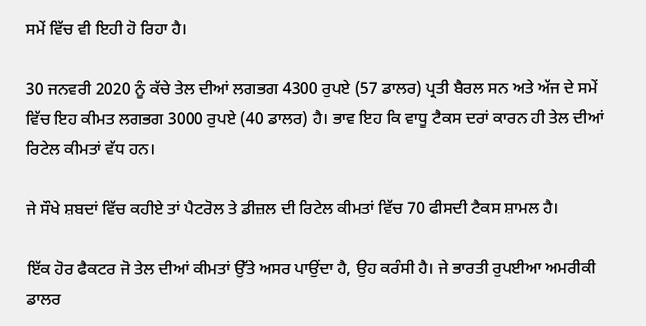ਸਮੇਂ ਵਿੱਚ ਵੀ ਇਹੀ ਹੋ ਰਿਹਾ ਹੈ।

30 ਜਨਵਰੀ 2020 ਨੂੰ ਕੱਚੇ ਤੇਲ ਦੀਆਂ ਲਗਭਗ 4300 ਰੁਪਏ (57 ਡਾਲਰ) ਪ੍ਰਤੀ ਬੈਰਲ ਸਨ ਅਤੇ ਅੱਜ ਦੇ ਸਮੇਂ ਵਿੱਚ ਇਹ ਕੀਮਤ ਲਗਭਗ 3000 ਰੁਪਏ (40 ਡਾਲਰ) ਹੈ। ਭਾਵ ਇਹ ਕਿ ਵਾਧੂ ਟੈਕਸ ਦਰਾਂ ਕਾਰਨ ਹੀ ਤੇਲ ਦੀਆਂ ਰਿਟੇਲ ਕੀਮਤਾਂ ਵੱਧ ਹਨ।

ਜੇ ਸੌਖੇ ਸ਼ਬਦਾਂ ਵਿੱਚ ਕਹੀਏ ਤਾਂ ਪੈਟਰੋਲ ਤੇ ਡੀਜ਼ਲ ਦੀ ਰਿਟੇਲ ਕੀਮਤਾਂ ਵਿੱਚ 70 ਫੀਸਦੀ ਟੈਕਸ ਸ਼ਾਮਲ ਹੈ।

ਇੱਕ ਹੋਰ ਫੈਕਟਰ ਜੋ ਤੇਲ ਦੀਆਂ ਕੀਮਤਾਂ ਉੱਤੇ ਅਸਰ ਪਾਉਂਦਾ ਹੈ, ਉਹ ਕਰੰਸੀ ਹੈ। ਜੇ ਭਾਰਤੀ ਰੁਪਈਆ ਅਮਰੀਕੀ ਡਾਲਰ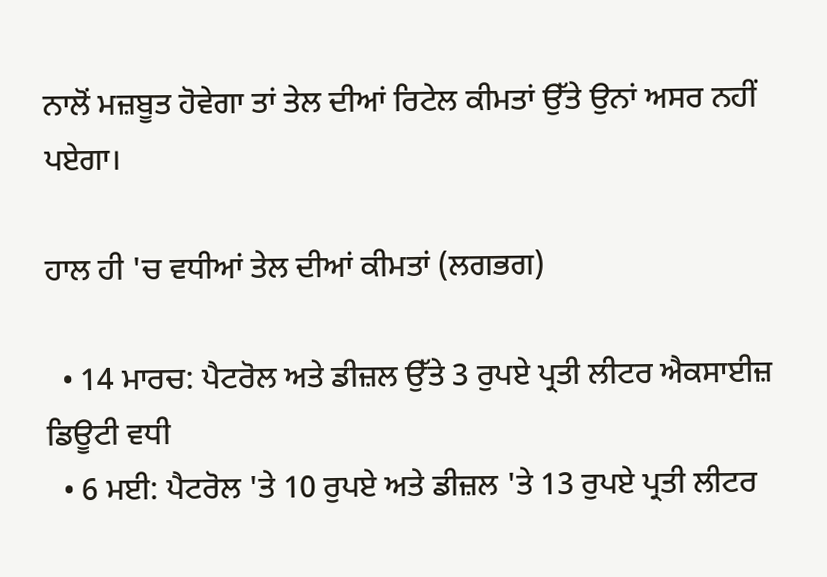ਨਾਲੋਂ ਮਜ਼ਬੂਤ ਹੋਵੇਗਾ ਤਾਂ ਤੇਲ ਦੀਆਂ ਰਿਟੇਲ ਕੀਮਤਾਂ ਉੱਤੇ ਉਨਾਂ ਅਸਰ ਨਹੀਂ ਪਏਗਾ।

ਹਾਲ ਹੀ 'ਚ ਵਧੀਆਂ ਤੇਲ ਦੀਆਂ ਕੀਮਤਾਂ (ਲਗਭਗ)

  • 14 ਮਾਰਚ: ਪੈਟਰੋਲ ਅਤੇ ਡੀਜ਼ਲ ਉੱਤੇ 3 ਰੁਪਏ ਪ੍ਰਤੀ ਲੀਟਰ ਐਕਸਾਈਜ਼ ਡਿਊਟੀ ਵਧੀ
  • 6 ਮਈ: ਪੈਟਰੋਲ 'ਤੇ 10 ਰੁਪਏ ਅਤੇ ਡੀਜ਼ਲ 'ਤੇ 13 ਰੁਪਏ ਪ੍ਰਤੀ ਲੀਟਰ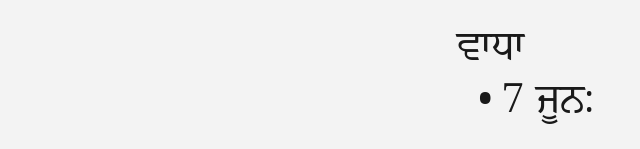ਵਾਧਾ
  • 7 ਜੂਨ: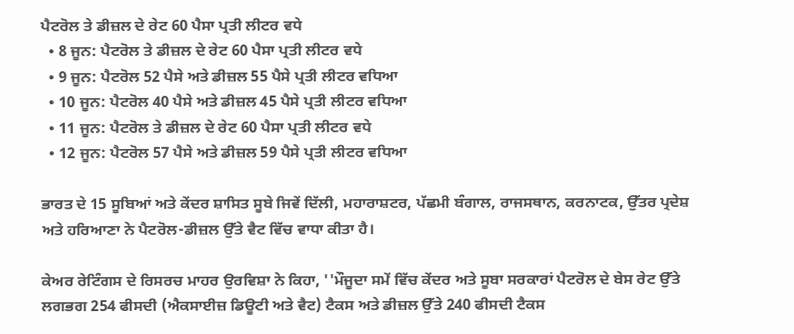ਪੈਟਰੋਲ ਤੇ ਡੀਜ਼ਲ ਦੇ ਰੇਟ 60 ਪੈਸਾ ਪ੍ਰਤੀ ਲੀਟਰ ਵਧੇ
  • 8 ਜੂਨ: ਪੈਟਰੋਲ ਤੇ ਡੀਜ਼ਲ ਦੇ ਰੇਟ 60 ਪੈਸਾ ਪ੍ਰਤੀ ਲੀਟਰ ਵਧੇ
  • 9 ਜੂਨ: ਪੈਟਰੋਲ 52 ਪੈਸੇ ਅਤੇ ਡੀਜ਼ਲ 55 ਪੈਸੇ ਪ੍ਰਤੀ ਲੀਟਰ ਵਧਿਆ
  • 10 ਜੂਨ: ਪੈਟਰੋਲ 40 ਪੈਸੇ ਅਤੇ ਡੀਜ਼ਲ 45 ਪੈਸੇ ਪ੍ਰਤੀ ਲੀਟਰ ਵਧਿਆ
  • 11 ਜੂਨ: ਪੈਟਰੋਲ ਤੇ ਡੀਜ਼ਲ ਦੇ ਰੇਟ 60 ਪੈਸਾ ਪ੍ਰਤੀ ਲੀਟਰ ਵਧੇ
  • 12 ਜੂਨ: ਪੈਟਰੋਲ 57 ਪੈਸੇ ਅਤੇ ਡੀਜ਼ਲ 59 ਪੈਸੇ ਪ੍ਰਤੀ ਲੀਟਰ ਵਧਿਆ

ਭਾਰਤ ਦੇ 15 ਸੂਬਿਆਂ ਅਤੇ ਕੇਂਦਰ ਸ਼ਾਸਿਤ ਸੂਬੇ ਜਿਵੇਂ ਦਿੱਲੀ, ਮਹਾਰਾਸ਼ਟਰ, ਪੱਛਮੀ ਬੰਗਾਲ, ਰਾਜਸਥਾਨ, ਕਰਨਾਟਕ, ਉੱਤਰ ਪ੍ਰਦੇਸ਼ ਅਤੇ ਹਰਿਆਣਾ ਨੇ ਪੈਟਰੋਲ-ਡੀਜ਼ਲ ਉੱਤੇ ਵੈਟ ਵਿੱਚ ਵਾਧਾ ਕੀਤਾ ਹੈ।

ਕੇਅਰ ਰੇਟਿੰਗਸ ਦੇ ਰਿਸਰਚ ਮਾਹਰ ਉਰਵਿਸ਼ਾ ਨੇ ਕਿਹਾ, ''ਮੌਜੂਦਾ ਸਮੇਂ ਵਿੱਚ ਕੇਂਦਰ ਅਤੇ ਸੂਬਾ ਸਰਕਾਰਾਂ ਪੈਟਰੋਲ ਦੇ ਬੇਸ ਰੇਟ ਉੱਤੇ ਲਗਭਗ 254 ਫੀਸਦੀ (ਐਕਸਾਈਜ਼ ਡਿਊਟੀ ਅਤੇ ਵੈਟ) ਟੈਕਸ ਅਤੇ ਡੀਜ਼ਲ ਉੱਤੇ 240 ਫੀਸਦੀ ਟੈਕਸ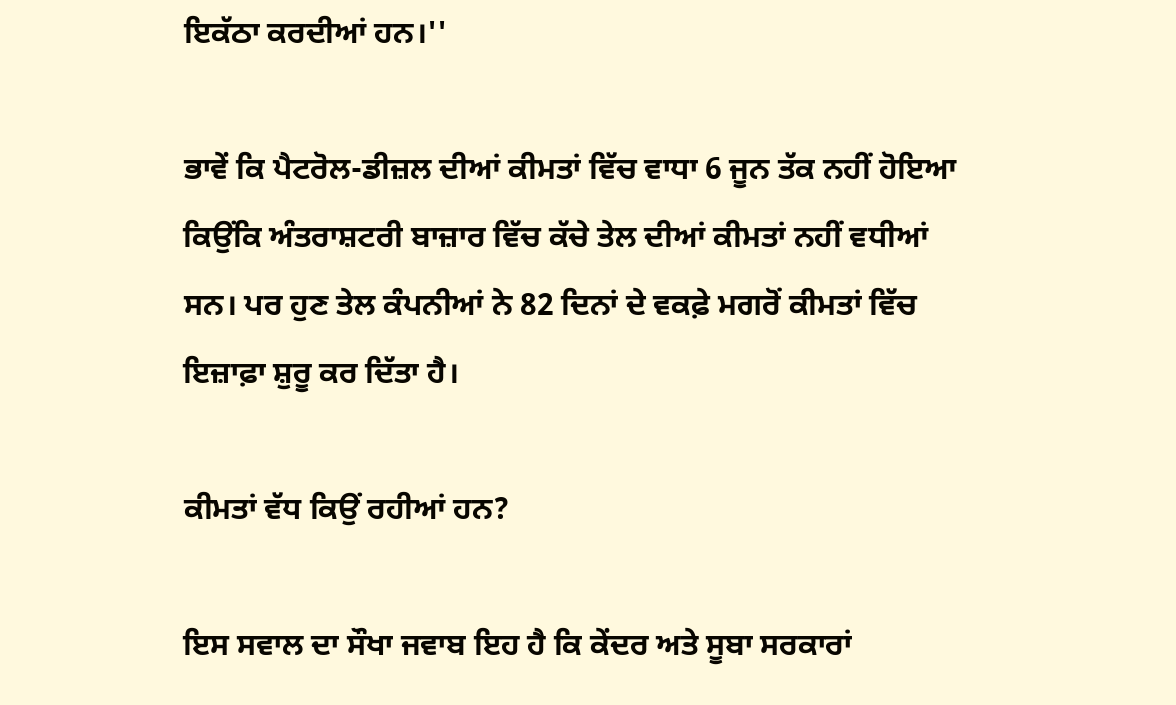ਇਕੱਠਾ ਕਰਦੀਆਂ ਹਨ।''

ਭਾਵੇਂ ਕਿ ਪੈਟਰੋਲ-ਡੀਜ਼ਲ ਦੀਆਂ ਕੀਮਤਾਂ ਵਿੱਚ ਵਾਧਾ 6 ਜੂਨ ਤੱਕ ਨਹੀਂ ਹੋਇਆ ਕਿਉਂਕਿ ਅੰਤਰਾਸ਼ਟਰੀ ਬਾਜ਼ਾਰ ਵਿੱਚ ਕੱਚੇ ਤੇਲ ਦੀਆਂ ਕੀਮਤਾਂ ਨਹੀਂ ਵਧੀਆਂ ਸਨ। ਪਰ ਹੁਣ ਤੇਲ ਕੰਪਨੀਆਂ ਨੇ 82 ਦਿਨਾਂ ਦੇ ਵਕਫ਼ੇ ਮਗਰੋਂ ਕੀਮਤਾਂ ਵਿੱਚ ਇਜ਼ਾਫ਼ਾ ਸ਼ੁਰੂ ਕਰ ਦਿੱਤਾ ਹੈ।

ਕੀਮਤਾਂ ਵੱਧ ਕਿਉਂ ਰਹੀਆਂ ਹਨ?

ਇਸ ਸਵਾਲ ਦਾ ਸੌਖਾ ਜਵਾਬ ਇਹ ਹੈ ਕਿ ਕੇਂਦਰ ਅਤੇ ਸੂਬਾ ਸਰਕਾਰਾਂ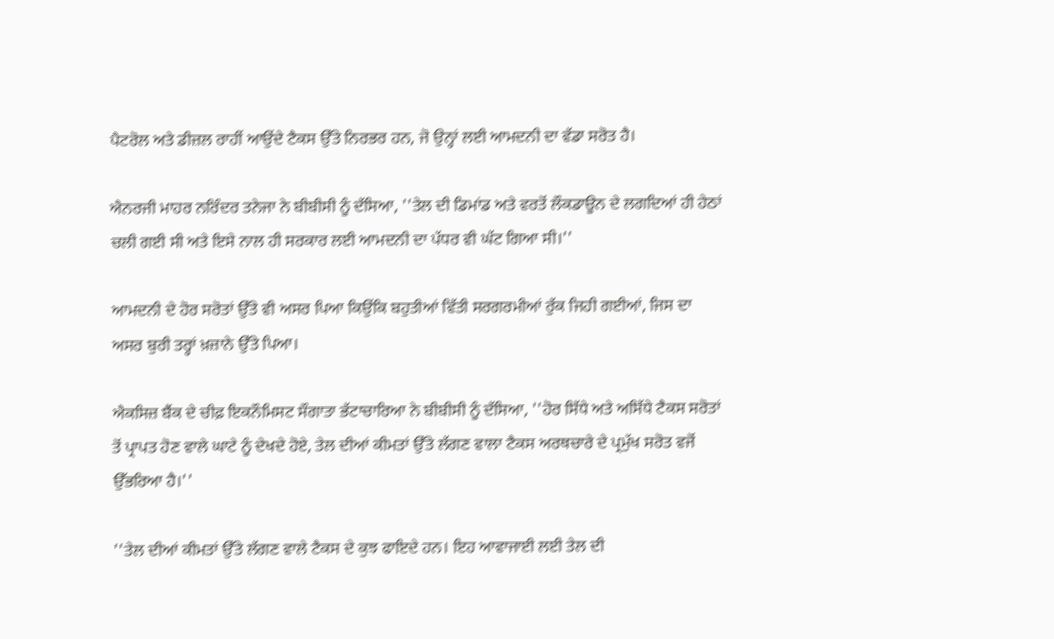ਪੈਟਰੋਲ ਅਤੇ ਡੀਜ਼ਲ ਰਾਹੀਂ ਆਉਂਦੇ ਟੈਕਸ ਉੱਤੇ ਨਿਰਭਰ ਹਨ, ਜੋ ਉਨ੍ਹਾਂ ਲਈ ਆਮਦਨੀ ਦਾ ਵੱਡਾ ਸਰੋਤ ਹੈ।

ਐਨਰਜੀ ਮਾਹਰ ਨਰਿੰਦਰ ਤਨੇਜਾ ਨੇ ਬੀਬੀਸੀ ਨੂੰ ਦੱਸਿਆ, ''ਤੇਲ ਦੀ ਡਿਮਾਂਡ ਅਤੇ ਵਰਤੋਂ ਲੌਕਡਾਊਨ ਦੇ ਲਗਦਿਆਂ ਹੀ ਹੇਠਾਂ ਚਲੀ ਗਈ ਸੀ ਅਤੇ ਇਸੇ ਨਾਲ ਹੀ ਸਰਕਾਰ ਲਈ ਆਮਦਨੀ ਦਾ ਪੱਧਰ ਵੀ ਘੱਟ ਗਿਆ ਸੀ।''

ਆਮਦਨੀ ਦੇ ਹੋਰ ਸਰੋਤਾਂ ਉੱਤੇ ਵੀ ਅਸਰ ਪਿਆ ਕਿਉਂਕਿ ਬਹੁਤੀਆਂ ਵਿੱਤੀ ਸਰਗਰਮੀਆਂ ਰੁੱਕ ਜਿਹੀ ਗਈਆਂ, ਜਿਸ ਦਾ ਅਸਰ ਬੁਰੀ ਤਰ੍ਹਾਂ ਖ਼ਜ਼ਾਨੇ ਉੱਤੇ ਪਿਆ।

ਐਕਸਿਜ਼ ਬੈਂਕ ਦੇ ਚੀਫ਼ ਇਕਨੌਮਿਸਟ ਸੌਗਾਤਾ ਭੱਟਾਚਾਰਿਆ ਨੇ ਬੀਬੀਸੀ ਨੂੰ ਦੱਸਿਆ, ''ਹੋਰ ਸਿੱਧੇ ਅਤੇ ਅਸਿੱਧੇ ਟੈਕਸ ਸਰੋਤਾਂ ਤੋਂ ਪ੍ਰਾਪਤ ਹੋਣ ਵਾਲੇ ਘਾਟੇ ਨੂੰ ਦੇਖਦੇ ਹੋਏ, ਤੇਲ ਦੀਆਂ ਕੀਮਤਾਂ ਉੱਤੇ ਲੱਗਣ ਵਾਲਾ ਟੈਕਸ ਅਰਥਚਾਰੇ ਦੇ ਪ੍ਰਮੁੱਖ ਸਰੋਤ ਵਜੋਂ ਉੱਭਰਿਆ ਹੈ।''

''ਤੇਲ ਦੀਆਂ ਕੀਮਤਾਂ ਉੱਤੇ ਲੱਗਣ ਵਾਲੇ ਟੈਕਸ ਦੇ ਕੁਝ ਫਾਇਦੇ ਹਨ। ਇਹ ਆਵਾਜਾਈ ਲਈ ਤੇਲ ਦੀ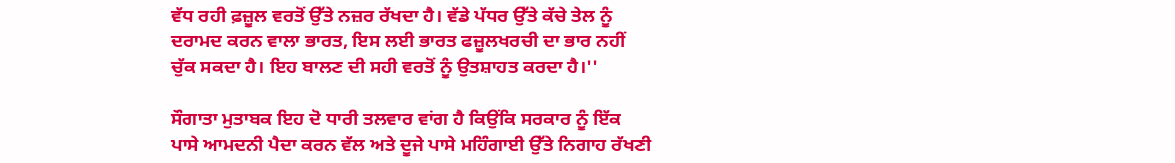ਵੱਧ ਰਹੀ ਫ਼ਜ਼ੂਲ ਵਰਤੋਂ ਉੱਤੇ ਨਜ਼ਰ ਰੱਖਦਾ ਹੈ। ਵੱਡੇ ਪੱਧਰ ਉੱਤੇ ਕੱਚੇ ਤੇਲ ਨੂੰ ਦਰਾਮਦ ਕਰਨ ਵਾਲਾ ਭਾਰਤ, ਇਸ ਲਈ ਭਾਰਤ ਫਜ਼ੂਲਖਰਚੀ ਦਾ ਭਾਰ ਨਹੀਂ ਚੁੱਕ ਸਕਦਾ ਹੈ। ਇਹ ਬਾਲਣ ਦੀ ਸਹੀ ਵਰਤੋਂ ਨੂੰ ਉਤਸ਼ਾਹਤ ਕਰਦਾ ਹੈ।''

ਸੌਗਾਤਾ ਮੁਤਾਬਕ ਇਹ ਦੋ ਧਾਰੀ ਤਲਵਾਰ ਵਾਂਗ ਹੈ ਕਿਉਂਕਿ ਸਰਕਾਰ ਨੂੰ ਇੱਕ ਪਾਸੇ ਆਮਦਨੀ ਪੈਦਾ ਕਰਨ ਵੱਲ ਅਤੇ ਦੂਜੇ ਪਾਸੇ ਮਹਿੰਗਾਈ ਉੱਤੇ ਨਿਗਾਹ ਰੱਖਣੀ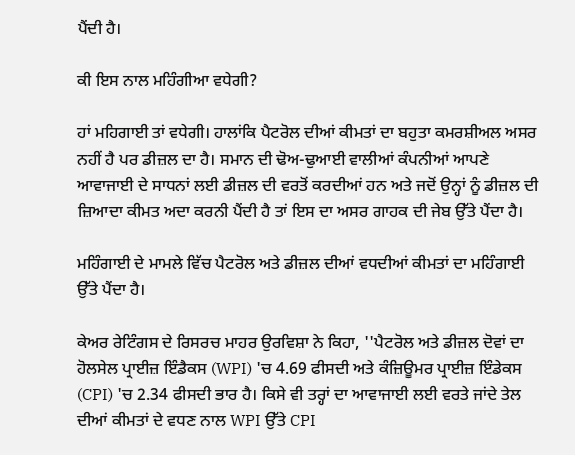ਪੈਂਦੀ ਹੈ।

ਕੀ ਇਸ ਨਾਲ ਮਹਿੰਗੀਆ ਵਧੇਗੀ?

ਹਾਂ ਮਹਿਗਾਈ ਤਾਂ ਵਧੇਗੀ। ਹਾਲਾਂਕਿ ਪੈਟਰੋਲ ਦੀਆਂ ਕੀਮਤਾਂ ਦਾ ਬਹੁਤਾ ਕਮਰਸ਼ੀਅਲ ਅਸਰ ਨਹੀਂ ਹੈ ਪਰ ਡੀਜ਼ਲ ਦਾ ਹੈ। ਸਮਾਨ ਦੀ ਢੋਅ-ਢੁਆਈ ਵਾਲੀਆਂ ਕੰਪਨੀਆਂ ਆਪਣੇ ਆਵਾਜਾਈ ਦੇ ਸਾਧਨਾਂ ਲਈ ਡੀਜ਼ਲ ਦੀ ਵਰਤੋਂ ਕਰਦੀਆਂ ਹਨ ਅਤੇ ਜਦੋਂ ਉਨ੍ਹਾਂ ਨੂੰ ਡੀਜ਼ਲ ਦੀ ਜ਼ਿਆਦਾ ਕੀਮਤ ਅਦਾ ਕਰਨੀ ਪੈਂਦੀ ਹੈ ਤਾਂ ਇਸ ਦਾ ਅਸਰ ਗਾਹਕ ਦੀ ਜੇਬ ਉੱਤੇ ਪੈਂਦਾ ਹੈ।

ਮਹਿੰਗਾਈ ਦੇ ਮਾਮਲੇ ਵਿੱਚ ਪੈਟਰੋਲ ਅਤੇ ਡੀਜ਼ਲ ਦੀਆਂ ਵਧਦੀਆਂ ਕੀਮਤਾਂ ਦਾ ਮਹਿੰਗਾਈ ਉੱਤੇ ਪੈਂਦਾ ਹੈ।

ਕੇਅਰ ਰੇਟਿੰਗਸ ਦੇ ਰਿਸਰਚ ਮਾਹਰ ਉਰਵਿਸ਼ਾ ਨੇ ਕਿਹਾ, ''ਪੈਟਰੋਲ ਅਤੇ ਡੀਜ਼ਲ ਦੋਵਾਂ ਦਾ ਹੋਲਸੇਲ ਪ੍ਰਾਈਜ਼ ਇੰਡੈਕਸ (WPI) 'ਚ 4.69 ਫੀਸਦੀ ਅਤੇ ਕੰਜ਼ਿਊਮਰ ਪ੍ਰਾਈਜ਼ ਇੰਡੇਕਸ (CPI) 'ਚ 2.34 ਫੀਸਦੀ ਭਾਰ ਹੈ। ਕਿਸੇ ਵੀ ਤਰ੍ਹਾਂ ਦਾ ਆਵਾਜਾਈ ਲਈ ਵਰਤੇ ਜਾਂਦੇ ਤੇਲ ਦੀਆਂ ਕੀਮਤਾਂ ਦੇ ਵਧਣ ਨਾਲ WPI ਉੱਤੇ CPI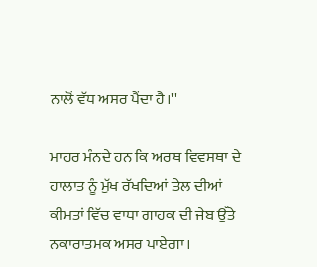ਨਾਲੋਂ ਵੱਧ ਅਸਰ ਪੈਂਦਾ ਹੈ।''

ਮਾਹਰ ਮੰਨਦੇ ਹਨ ਕਿ ਅਰਥ ਵਿਵਸਥਾ ਦੇ ਹਾਲਾਤ ਨੂੰ ਮੁੱਖ ਰੱਖਦਿਆਂ ਤੇਲ ਦੀਆਂ ਕੀਮਤਾਂ ਵਿੱਚ ਵਾਧਾ ਗਾਹਕ ਦੀ ਜੇਬ ਉੱਤੇ ਨਕਾਰਾਤਮਕ ਅਸਰ ਪਾਏਗਾ।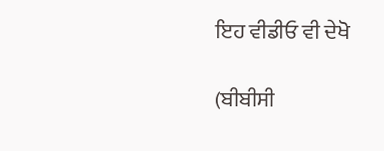ਇਹ ਵੀਡੀਓ ਵੀ ਦੇਖੋ

(ਬੀਬੀਸੀ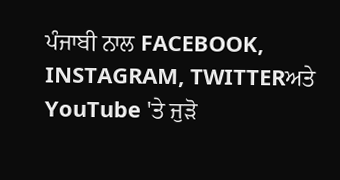ਪੰਜਾਬੀ ਨਾਲ FACEBOOK, INSTAGRAM, TWITTERਅਤੇ YouTube 'ਤੇ ਜੁੜੋ